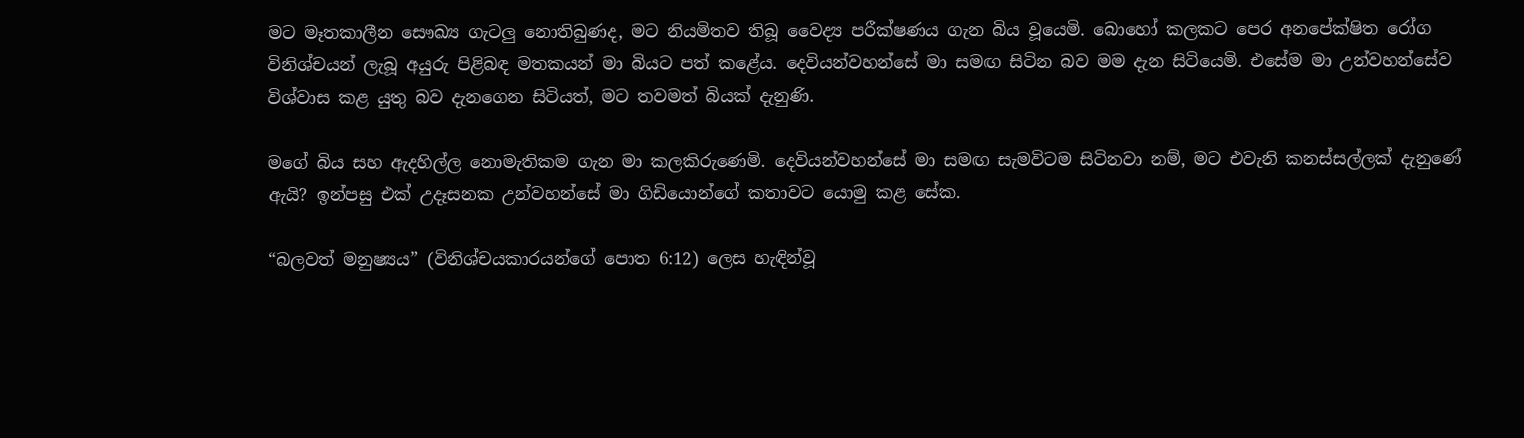මට මෑතකාලීන සෞඛ්‍ය ගැටලු නොතිබුණද, මට නියමිතව තිබූ වෛද්‍ය පරීක්ෂණය ගැන බිය වූයෙමි. බොහෝ කලකට පෙර අනපේක්ෂිත රෝග විනිශ්චයන් ලැබූ අයුරු පිළිබඳ මතකයන් මා බියට පත් කළේය. දෙවියන්වහන්සේ මා සමඟ සිටින බව මම දැන සිටියෙමි. එසේම මා උන්වහන්සේව විශ්වාස කළ යුතු බව දැනගෙන සිටියත්, මට තවමත් බියක් දැනුණි.

මගේ බිය සහ ඇදහිල්ල නොමැතිකම ගැන මා කලකිරුණෙමි. දෙවියන්වහන්සේ මා සමඟ සැමවිටම සිටිනවා නම්, මට එවැනි කනස්සල්ලක් දැනුණේ ඇයි? ඉන්පසු එක් උදෑසනක උන්වහන්සේ මා ගිඩියොන්ගේ කතාවට යොමු කළ සේක.

“බලවත් මනුෂ්‍යය” (විනිශ්චයකාරයන්ගේ පොත 6:12) ලෙස හැඳින්වූ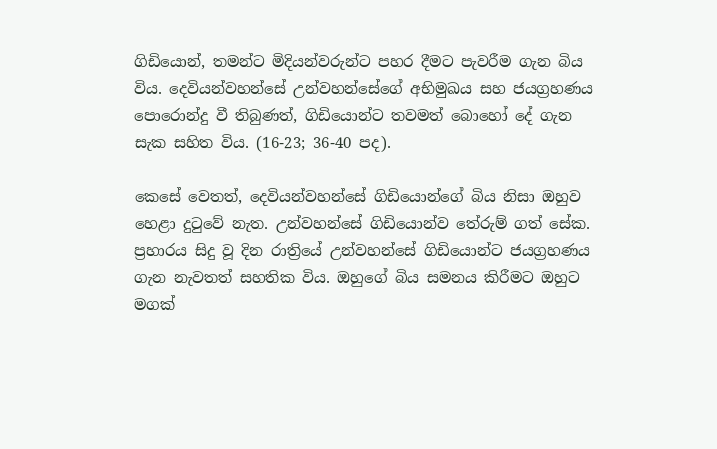ගිඩියොන්, තමන්ට මිදියන්වරුන්ට පහර දීමට පැවරීම ගැන බිය විය. දෙවියන්වහන්සේ උන්වහන්සේගේ අභිමුඛය සහ ජයග්‍රහණය පොරොන්දු වී තිබුණත්, ගිඩියොන්ට තවමත් බොහෝ දේ ගැන සැක සහිත විය. (16-23; 36-40 පද).

කෙසේ වෙතත්, දෙවියන්වහන්සේ ගිඩියොන්ගේ බිය නිසා ඔහුව හෙළා දුටුවේ නැත. උන්වහන්සේ ගිඩියොන්ව තේරුම් ගත් සේක. ප්‍රහාරය සිදු වූ දින රාත්‍රියේ උන්වහන්සේ ගිඩියොන්ට ජයග්‍රහණය ගැන නැවතත් සහතික විය. ඔහුගේ බිය සමනය කිරීමට ඔහුට මගක්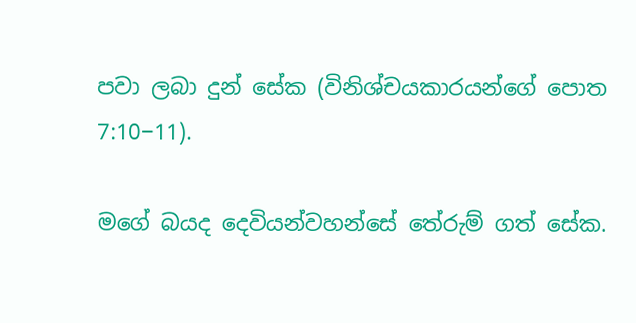පවා ලබා දුන් සේක (විනිශ්චයකාරයන්ගේ පොත 7:10−11).

මගේ බයද දෙවියන්වහන්සේ තේරුම් ගත් සේක.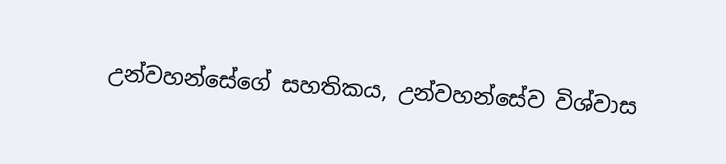උන්වහන්සේගේ සහතිකය, උන්වහන්සේව විශ්වාස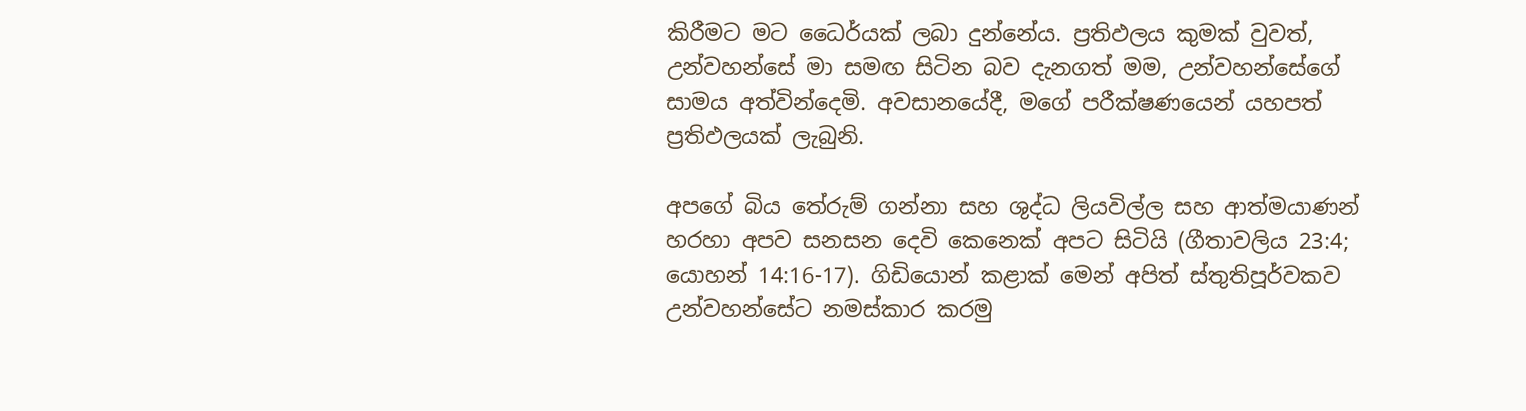කිරීමට මට ධෛර්යක් ලබා දුන්නේය. ප්‍රතිඵලය කුමක් වුවත්, උන්වහන්සේ මා සමඟ සිටින බව දැනගත් මම, උන්වහන්සේගේ සාමය අත්වින්දෙමි. අවසානයේදී, මගේ පරීක්ෂණයෙන් යහපත් ප්‍රතිඵලයක් ලැබුනි.

අපගේ බිය තේරුම් ගන්නා සහ ශුද්ධ ලියවිල්ල සහ ආත්මයාණන් හරහා අපව සනසන දෙවි කෙනෙක් අපට සිටියි (ගීතාවලිය 23:4; යොහන් 14:16-17). ගිඩියොන් කළාක් මෙන් අපිත් ස්තුතිපූර්වකව උන්වහන්සේට නමස්කාර කරමු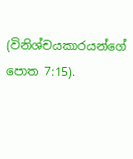(විනිශ්චයකාරයන්ගේ පොත 7:15).